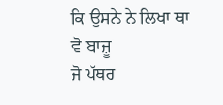ਕਿ ਉਸਨੇ ਨੇ ਲਿਖਾ ਥਾ
ਵੋ ਬਾਜ਼ੂ
ਜੋ ਪੱਥਰ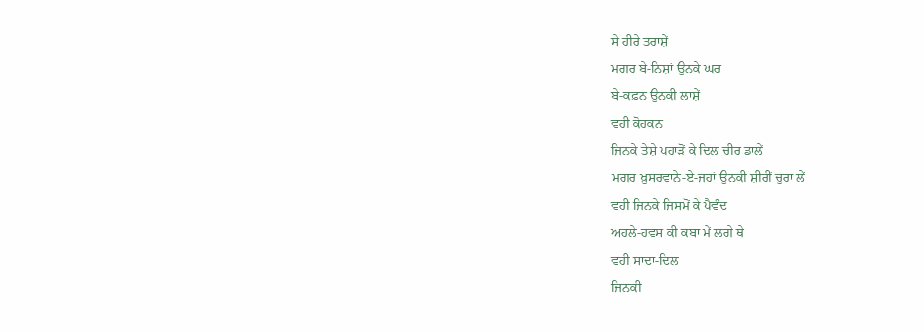ਸੇ ਹੀਰੇ ਤਰਾਸ਼ੇਂ
ਮਗਰ ਬੇ-ਨਿਸ਼ਾਂ ਉਨਕੇ ਘਰ
ਬੇ-ਕਫ਼ਨ ਉਨਕੀ ਲਾਸ਼ੇਂ
ਵਹੀ ਕੋਹਕਨ
ਜਿਨਕੇ ਤੇਸ਼ੇ ਪਹਾੜੋਂ ਕੇ ਦਿਲ ਚੀਰ ਡਾਲੇਂ
ਮਗਰ ਖ਼ੁਸਰਵਾਨੇ-ਏ-ਜਹਾਂ ਉਨਕੀ ਸ਼ੀਰੀਂ ਚੁਰਾ ਲੇਂ
ਵਹੀ ਜਿਨਕੇ ਜਿਸਮੋਂ ਕੇ ਪੈਵੰਦ
ਅਹਲੇ-ਹਵਸ ਕੀ ਕਬਾ ਮੇਂ ਲਗੇ ਥੇ
ਵਹੀ ਸਾਦਾ-ਦਿਲ
ਜਿਨਕੀ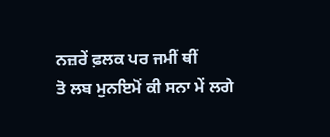ਨਜ਼ਰੇਂ ਫ਼ਲਕ ਪਰ ਜਮੀਂ ਥੀਂ
ਤੋ ਲਬ ਮੁਨਇਮੋਂ ਕੀ ਸਨਾ ਮੇਂ ਲਗੇ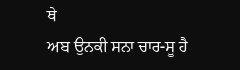ਥੇ
ਅਬ ਉਨਕੀ ਸਨਾ ਚਾਰ-ਸੂ ਹੈ